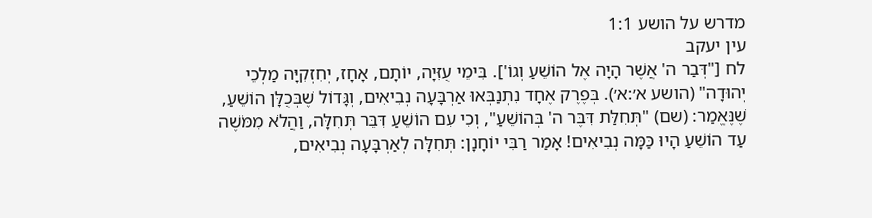מדרש על הושע 1:1
עין יעקב
לח ["דְּבַר ה' אֲשֶׁר הָיָה אֶל הוֹשֵׁעַ וְגוֹ']. בִּימֵי עֻזִּיָה, יוֹתָם, אָחָז, יְחִזְקִיָּה מַלְכֵי יְהוּדָה" (הושע א׳:א׳). בְּפֶרֶק אֶחָד נִתְנַבְּאוּ אַרְבָּעָה נְבִיאִים, וְגָּדוֹל שֶׁבְּכֻלָּן הוֹשֵׁעַ, שֶׁנֶּאֱמַר: (שם) "תְּחִלַּת דִּבֶּר ה' בְּהוֹשֵׁעַ", וְכִי עִם הוֹשֵׁעַ דִּבֵּר תְּחִלָּה, וַהֲלֹא מִמֹּשֶׁה עַד הוֹשֵׁעַ הָיוּ כַּמָּה נְבִיאִים! אָמַר רַבִּי יוֹחָנָן: תְּחִלָּה לְאַרְבָּעָה נְבִיאִים,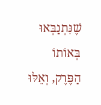שֶׁנִּתְנַבְּאוּ בְּאוֹתוֹ הַפֶּרֶק, וְאֵלּוּ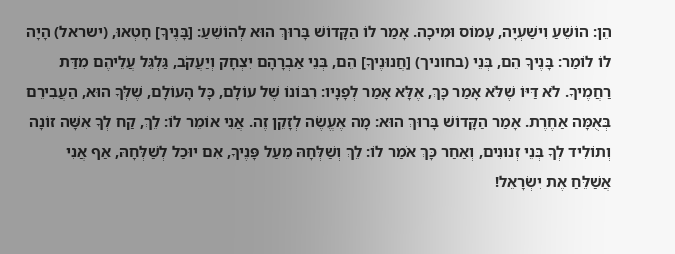הֵן: הוֹשֵׁעַ וִישַׁעְיָה, עָמוֹס וּמִיכָה. אָמַר לוֹ הַקָּדוֹשׁ בָּרוּךְ הוּא לְהוֹשֵׁעַ: [בָּנֶיךָ] חָטְאוּ, (ישראל) הָיָה לוֹ לוֹמַר: בָּנֶיךָ הֵם, בְּנֵי (בחוניך) [חֲנוּנֶיךָ] הֵם, בְּנֵי אַבְרָהָם יִצְחָק וְיַעֲקֹב, גַּלְגֵּל עֲלֵיהֶם מִדַּת רַחֲמֶיךָ. לֹא דַּיּוֹ שֶׁלֹּא אָמַר כָּךְ, אֶלָּא אָמַר לְפָנָיו: רִבּוֹנוֹ שֶׁל עוֹלָם, כָּל הָעוֹלָם, שֶׁלְּךָ הוּא, הַעֲבִירֵם בְּאֻמָּה אַחֶרֶת. אָמַר הַקָּדוֹשׁ בָּרוּךְ הוּא: מָה אֶעֱשֶׂה לְזָקֵן זֶה. אֲנִי אוֹמֵר לוֹ: לֵךְ, קַח לְךָ אִשָּׁה זוֹנָה וְתוֹלִיד לְךָ בְּנֵי זְנוּנִים, וְאַחַר כָּךְ אֹמַר לוֹ: לֵךְ וְשַׁלְּחָהּ מֵעַל פָּנֶיךָ, אִם יוּכַל לְשַׁלְּחָהּ, אַף אֲנִי אֲשַׁלֵּחַ אֶת יִשְׂרָאֵל!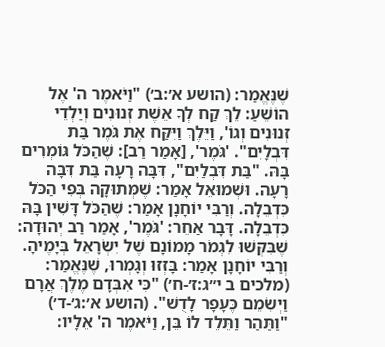שֶׁנֶּאֱמַר: (הושע א׳:ב׳) "וַיֹּאמֶר ה' אֶל הוֹשֵׁעַ: לֵךְ קַח לְךָ אֵשֶׁת זְנוּנִים וְיַלְדֵי זְנוּנִים וְגוֹ', וַיֵּלֶךְ וַיִּקַּח אֶת גֹּמֶר בַּת דִּבְלָיִם". 'גֹּמֶר', [אָמַר רַב]: שֶׁהַכֹּל גּוֹמְרִים בָּהּ. "בַּת דִּבְלַיִם", דִּבָּה רָעָה בַּת דִּבָּה רָעָה. וּשְׁמוּאֵל אָמַר: שֶׁמְּתוּקָה בְּפִי הַכֹּל כִּדְבֵלָה. וְרַבִּי יוֹחָנָן אָמַר: שֶׁהַכֹּל דָּשִׁין בָּהּ כִּדְבֵלָה. דָּבָר אַחֵר: 'גֹּמֶר', אָמַר רַב יְהוּדָה: שֶׁבִּקְּשׁוּ לִגְמֹר מָמוֹנָם שֶׁל יִשְׂרָאֵל בְּיָמֶיהָ. וְרַבִּי יוֹחָנָן אָמַר: בָּזְזוּ וְגָמְרוּ, שֶׁנֶּאֱמַר: (מלכים ב י״ג:ז׳-ח׳) "כִּי אִבְּדָם מֶלֶךְ אֲרָם וַיְשִׂמֵם כֶּעָפָר לָדֻשׁ". (הושע א׳:ג׳-ד׳) "וַתַּהַר וַתֵּלֵד לוֹ בֵּן, וַיֹּאמֶר ה' אֵלָיו: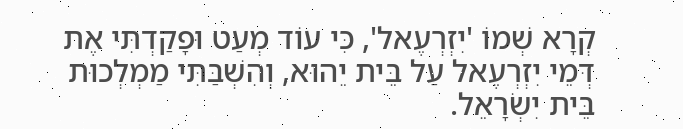קְרָא שְׁמוֹ 'יִזְרְעֶאל', כִּי עוֹד מְעַט וּפָקַדְתִּי אֶת דְּמֵי יִזְרְעֶאל עַל בֵּית יֵהוּא, וְהִשְׁבַּתִּי מַמְלְכוּת בֵּית יִשְׂרָאֵל.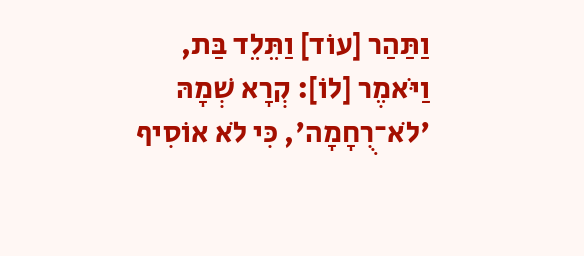וַתַּהַר [עוֹד] וַתֵּלֵד בַּת, וַיֹּאמֶר [לוֹ]: קְרָא שְׁמָהּ 'לֹא־רֻחָמָה', כִּי לֹא אוֹסִיף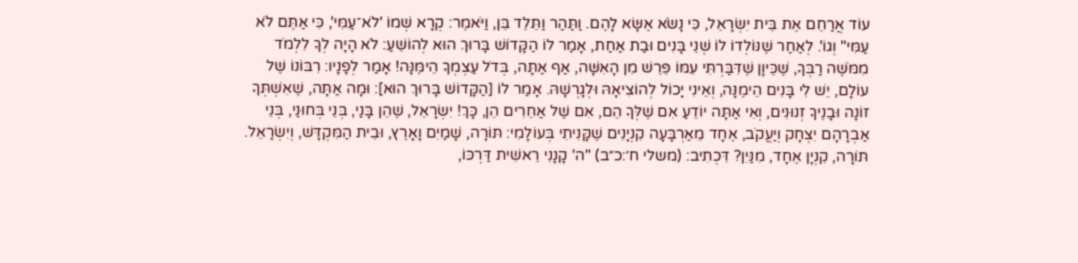עוֹד אֲרַחֵם אֶת בֵּית יִשְׂרָאֵל, כִּי נָשֹׂא אֶשָּׂא לָהֶם. וַתַּהַר וַתֵּלֵד בֵּן, וַיֹּאמֶר: קְרָא שְׁמוֹ 'לֹא־עַמִּי', כִּי אַתֶּם לֹא עַמִּי" וְגוֹ'. לְאַחַר שֶׁנּוֹלְדוֹ לוֹ שְׁנֵי בָּנִים וּבַת אַחַת, אָמַר לוֹ הַקָּדוֹשׁ בָּרוּךְ הוּא לְהוֹשֵׁעַ: לֹא הָיָה לְךָ לִלְמֹד מִמֹּשֶׁה רַבְּךָ, שֶׁכֵּיוָן שֶׁדִּבַּרְתִּי עִמּוֹ פֵּרֵשׁ מִן הָאִשָּׁה, אַף אַתָּה, בְּדֹל עַצְמְךָ הֵימֶּנָּה! אָמַר לְפָנָיו: רִבּוֹנוֹ שֶׁל עוֹלָם, יֵשׁ לִי בָּנִים הֵימֶנָּה, וְאֵינִי יָכוֹל לְהוֹצִיאָהּ וּלְגָרְשָׁהּ. אָמַר לוֹ [הַקָּדוֹשׁ בָּרוּךְ הוּא]: וּמָה אַתָּה, שֶׁאִשְׁתְּךָ זוֹנָה וּבָנֶיךָ זְנוּנִים, וְאִי אַתָּה יוֹדֵעַ אִם שֶׁלְּךָ הֵם, אִם שֶׁל אַחֵרִים הֵן, כָּךְ! יִשְׂרָאֵל, שֶׁהֵן בָּנַי, בְּנֵי בְּחוּנַי, בְּנֵי אַבְרָהָם יִצְחָק וְיַעֲקֹב, אֶחָד מֵאַרְבָּעָה קִנְיָנִים שֶׁקָּנִיתִי בְּעוֹלָמִי: תּוֹרָה, שָׁמַיִם וָאָרֶץ, וּבֵית הַמִּקְדָּשׁ, וְיִשְׂרָאֵל. תּוֹרָה, קִנְיָן אֶחָד, מִנַּיִן? דִּכְתִיב: (משלי ח׳:כ״ב) "ה' קָנָנִי רֵאשִׁית דַּרְכּוֹ,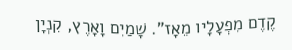קֶדֶם מִפְעָלָיו מֵאָז". שָׁמַיִם וָאָרֶץ, קִנְיָן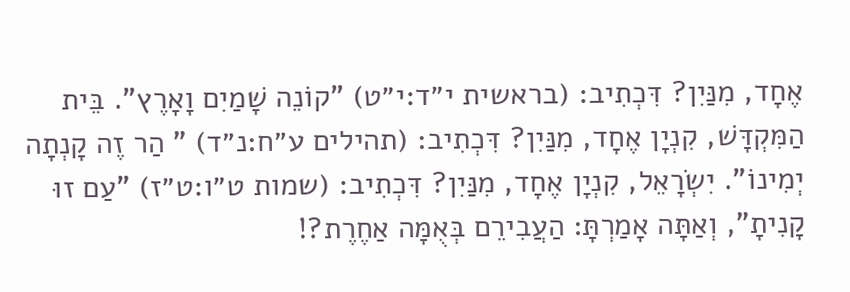אֶחָד, מִנַּיִן? דִּכְתִיב: (בראשית י״ד:י״ט) "קוֹנֵה שָׁמַיִם וָאָרֶץ". בֵּית הַמִּקְדָּשׁ, קִנְיָן אֶחָד, מִנַּיִן? דִּכְתִיב: (תהילים ע״ח:נ״ד) " הַר זֶה קָנְתָה יְמִינוֹ". יִשְׂרָאֵל, קִנְיָן אֶחָד, מִנַּיִן? דִּכְתִיב: (שמות ט״ו:ט״ז) "עַם זוּ קָנִיתָ", וְאַתָּה אָמַרְתָּ: הַעֲבִירֵם בְּאֻמָּה אַחֶרֶת?!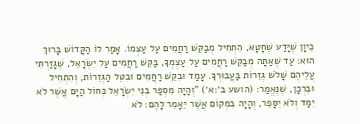כֵּיוָן שֶׁיָּדַע שֶׁחָטָא, הִתְחִיל מְבַקֵּשׁ רַחֲמִים עַל עַצְמוֹ. אָמַר לוֹ הַקָּדוֹשׁ בָּרוּךְ הוּא: עַד שֶׁאַתָּה מְבַקֵּשׁ רַחֲמִים עַל עַצְמְךָ, בַּקֵּשׁ רַחֲמִים עַל יִשְׂרָאֵל, שֶׁגָּזַרְתִּי עֲלֵיהֶם שָׁלֹשׁ גְּזֵרוֹת בַּעֲבוּרְךָ. עָמַד וּבִקֵּשׁ רַחֲמִים וּבִטֵּל הַגְּזֵרוֹת, וְהִתְחִיל וּבֵרְכָן, שֶׁנֶּאֱמַר: (הושע ב׳:א׳) "וְהָיָה מִסְפַּר בְּנֵי יִשְׂרָאֵל כְּחוֹל הַיָּם אֲשֶׁר לֹא יִמַּד וְלֹא יִסָּפֵר, וְהָיָה בִּמְקוֹם אֲשֶׁר יֵאָמֵר לָהֶם: לֹא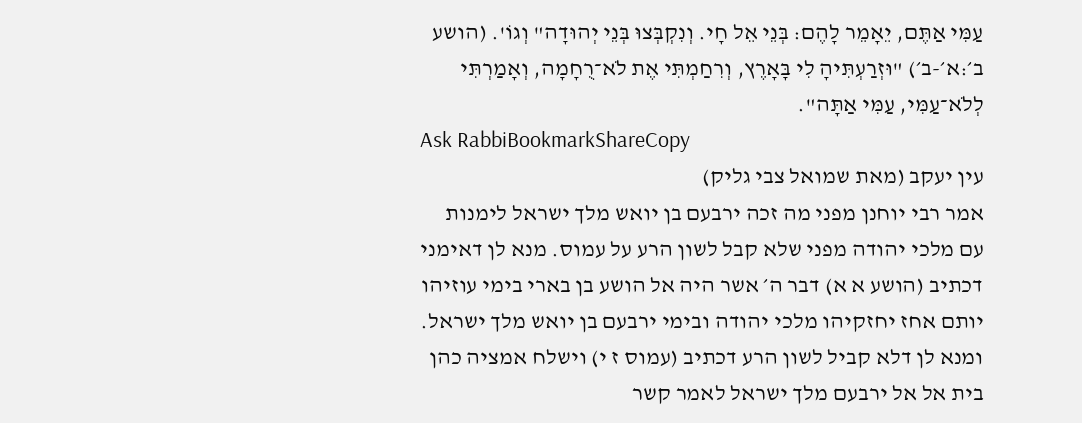עַמִּי אַתֶּם, יֵאָמֵר לָהֶם: בְּנֵי אֵל חָי. וְנִקְבְּצוּ בְּנֵי יְהוּדָה" וְגוֹ'. (הושע ב׳:א׳-ב׳) "וּזְרַעְתִּיהָ לִי בָּאָרֶץ, וְרִחַמְתִּי אֶת לֹא־רֻחָמָה, וְאָמַרְתִּי לְלֹא־עַמִּי, עַמִּי אַתָּה".
Ask RabbiBookmarkShareCopy
עין יעקב (מאת שמואל צבי גליק)
אמר רבי יוחנן מפני מה זכה ירבעם בן יואש מלך ישראל לימנות עם מלכי יהודה מפני שלא קבל לשון הרע על עמוס. מנא לן דאימני דכתיב (הושע א א) דבר ה׳ אשר היה אל הושע בן בארי בימי עוזיהו יותם אחז יחזקיהו מלכי יהודה ובימי ירבעם בן יואש מלך ישראל. ומנא לן דלא קביל לשון הרע דכתיב (עמוס ז י) וישלח אמציה כהן בית אל אל ירבעם מלך ישראל לאמר קשר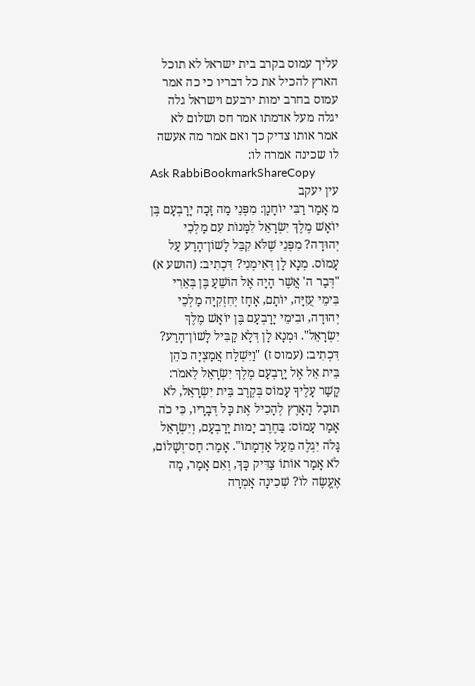עליך עמוס בקרב בית ישראל לא תוכל הארץ להכיל את כל דבריו כי כה אמר עמוס בחרב ימות ירבעם וישראל גלה יגלה מעל אדמתו אמר חס ושלום לא אמר אותו צדיק כך ואם אמר מה אעשה לו שכינה אמרה לו:
Ask RabbiBookmarkShareCopy
עין יעקב
מ אָמַר רַבִּי יוֹחָנָן: מִפְּנֵי מַה זָּכָה יָרָבְעָם בֶּן יוֹאָשׁ מֶלֶךְ יִשְׂרָאֵל לִמָּנוֹת עִם מַלְכֵי יְהוּדָה? מִפְּנֵי שֶׁלֹּא קִבֵּל לָשׁוֹן־הָרַע עַל עָמוֹס. מְנָא לָן דְּאִימְנִי? דִּכְתִיב: (הושע א) "דְּבַר ה' אֲשֶׁר הָיָה אֶל הוֹשֵׁעַ בֶּן בְּאֵרִי בִּימֵי עֻזִיָּה, יוֹתָם, אָחָז יְחִזְקִיָּה מַלְכֵי יְהוּדָה, וּבִימֵי יָרָבְעָם בֶּן יוֹאָשׁ מֶלֶךְ יִשְׂרָאֵל". וּמְנָא לָן דְּלָא קַבִּיל לָשׁוֹן־הָרַע? דִּכְתִיב: (עמוס ז) "וַיִּשְׁלַח אֲמַצְיָה כֹּהֵן בֵּית אֵל אֶל יָרָבְעָם מֶלֶךְ יִשְׂרָאֵל לֵאמֹר: קָשַׁר עָלֶיךָ עָמוֹס בְּקֶרֶב בֵּית יִשְׂרָאֵל, לֹא תוּכַל הָאָרֶץ לְהָכִיל אֶת כָּל דְּבָרָיו, כִּי כֹה אָמַר עָמוֹס: בַּחֶרֶב יָמוּת יָרָבְעָם, וְיִשְׂרָאֵל גָּלֹה יִגְלֶה מֵעַל אַדְמָתוֹ". אָמַר: חַס־וְשָׁלוֹם, לֹא אָמַר אוֹתוֹ צַדִּיק כָּךְ, וְאִם אָמַר, מָה אֶעֱשֶׂה לוֹ? שְׁכִינָה אָמְרָה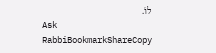לוֹ.
Ask RabbiBookmarkShareCopy